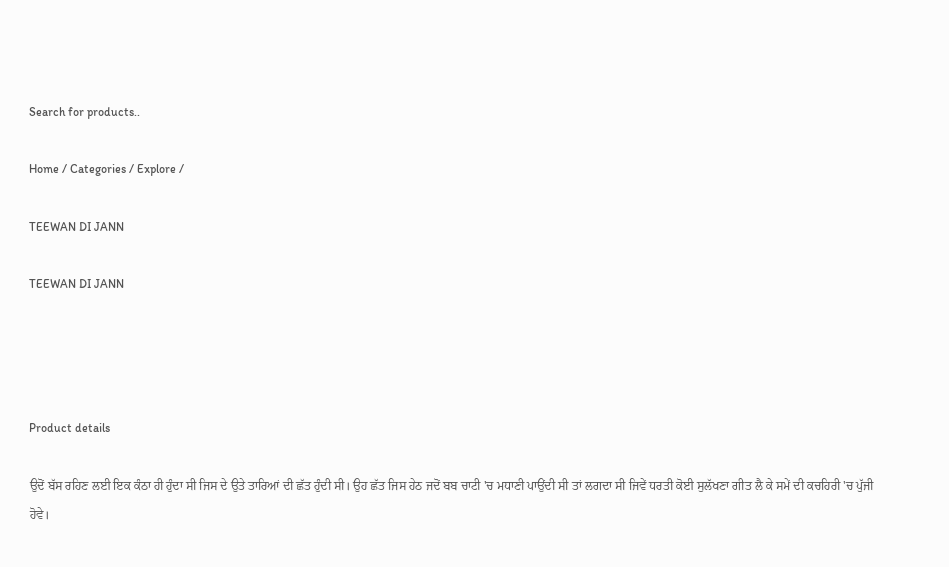Search for products..

Home / Categories / Explore /

TEEWAN DI JANN

TEEWAN DI JANN




Product details

ਉਦੋਂ ਬੱਸ ਰਹਿਣ ਲਈ ਇਕ ਕੰਠਾ ਹੀ ਹੁੰਦਾ ਸੀ ਜਿਸ ਦੇ ਉਤੇ ਤਾਰਿਆਂ ਦੀ ਛੱਤ ਹੁੰਦੀ ਸੀ। ਉਹ ਛੱਤ ਜਿਸ ਹੇਠ ਜਦੋਂ ਬਬ ਚਾਟੀ 'ਚ ਮਧਾਣੀ ਪਾਉਂਦੀ ਸੀ ਤਾਂ ਲਗਦਾ ਸੀ ਜਿਵੇਂ ਧਰਤੀ ਕੋਈ ਸੁਲੱਖਣਾ ਗੀਤ ਲੈ ਕੇ ਸਮੇਂ ਦੀ ਕਚਹਿਰੀ 'ਚ ਪੁੱਜੀ ਹੋਵੇ।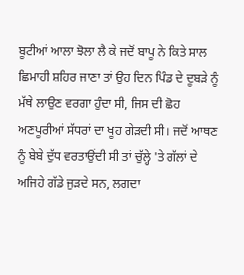ਬੂਟੀਆਂ ਆਲਾ ਝੋਲਾ ਲੈ ਕੇ ਜਦੋਂ ਬਾਪੂ ਨੇ ਕਿਤੇ ਸਾਲ ਛਿਮਾਹੀ ਸ਼ਹਿਰ ਜਾਣਾ ਤਾਂ ਉਹ ਦਿਨ ਪਿੰਡ ਦੇ ਦੂਬੜੇ ਨੂੰ ਮੱਥੇ ਲਾਉਣ ਵਰਗਾ ਹੁੰਦਾ ਸੀ, ਜਿਸ ਦੀ ਛੋਹ ਅਣਪੂਰੀਆਂ ਸੱਧਰਾਂ ਦਾ ਖੂਹ ਗੇੜਦੀ ਸੀ। ਜਦੋਂ ਆਥਣ ਨੂੰ ਬੇਬੇ ਦੁੱਧ ਵਰਤਾਉਂਦੀ ਸੀ ਤਾਂ ਚੁੱਲ੍ਹੇ 'ਤੇ ਗੱਲਾਂ ਦੇ ਅਜਿਹੇ ਗੱਡੇ ਜੁੜਦੇ ਸਨ, ਲਗਦਾ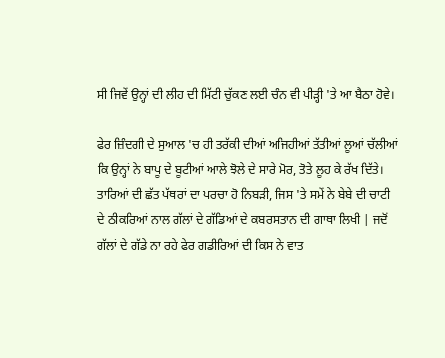ਸੀ ਜਿਵੇਂ ਉਨ੍ਹਾਂ ਦੀ ਲੀਹ ਦੀ ਮਿੱਟੀ ਚੁੱਕਣ ਲਈ ਚੰਨ ਵੀ ਪੀੜ੍ਹੀ 'ਤੇ ਆ ਬੈਠਾ ਹੋਵੇ।

ਫੇਰ ਜ਼ਿੰਦਗੀ ਦੇ ਸੁਆਲ 'ਚ ਹੀ ਤਰੱਕੀ ਦੀਆਂ ਅਜਿਹੀਆਂ ਤੱਤੀਆਂ ਲੂਆਂ ਚੱਲੀਆਂ ਕਿ ਉਨ੍ਹਾਂ ਨੇ ਬਾਪੂ ਦੇ ਬੂਟੀਆਂ ਆਲੇ ਝੋਲੇ ਦੇ ਸਾਰੇ ਮੋਰ, ਤੋਤੇ ਲੂਹ ਕੇ ਰੱਖ ਦਿੱਤੇ। ਤਾਰਿਆਂ ਦੀ ਛੱਤ ਪੱਥਰਾਂ ਦਾ ਪਰਚਾ ਹੋ ਨਿਬੜੀ, ਜਿਸ 'ਤੇ ਸਮੇਂ ਨੇ ਬੇਬੇ ਦੀ ਚਾਟੀ ਦੇ ਠੀਕਰਿਆਂ ਨਾਲ ਗੱਲਾਂ ਦੇ ਗੱਡਿਆਂ ਦੇ ਕਬਰਸਤਾਨ ਦੀ ਗਾਥਾ ਲਿਖੀ | ਜਦੋਂ ਗੱਲਾਂ ਦੇ ਗੱਡੇ ਨਾ ਰਹੇ ਫੇਰ ਗਡੀਰਿਆਂ ਦੀ ਕਿਸ ਨੇ ਵਾਤ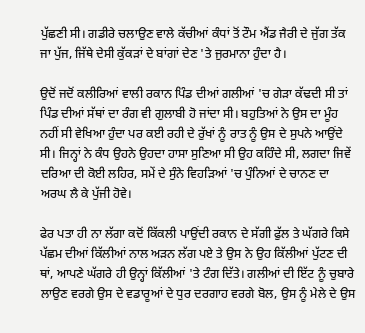ਪੁੱਛਣੀ ਸੀ। ਗਡੀਰੇ ਚਲਾਉਣ ਵਾਲੇ ਕੱਚੀਆਂ ਕੰਧਾਂ ਤੋਂ ਟੌਮ ਐਂਡ ਜੈਰੀ ਦੇ ਜੁੱਗ ਤੱਕ ਜਾ ਪੁੱਜ, ਜਿੱਥੇ ਦੇਸੀ ਕੁੱਕੜਾਂ ਦੇ ਬਾਂਗਾਂ ਦੇਣ 'ਤੇ ਜੁਰਮਾਨਾ ਹੁੰਦਾ ਹੈ।

ਉਦੋਂ ਜਦੋਂ ਕਲੀਰਿਆਂ ਵਾਲੀ ਰਕਾਨ ਪਿੰਡ ਦੀਆਂ ਗਲੀਆਂ 'ਚ ਗੇੜਾ ਕੱਢਦੀ ਸੀ ਤਾਂ ਪਿੰਡ ਦੀਆਂ ਸੱਥਾਂ ਦਾ ਰੰਗ ਵੀ ਗੁਲਾਬੀ ਹੋ ਜਾਂਦਾ ਸੀ। ਬਹੁਤਿਆਂ ਨੇ ਉਸ ਦਾ ਮੂੰਹ ਨਹੀਂ ਸੀ ਵੇਖਿਆ ਹੁੰਦਾ ਪਰ ਕਈ ਰਹੀ ਦੇ ਰੁੱਖਾਂ ਨੂੰ ਰਾਤ ਨੂੰ ਉਸ ਦੇ ਸੁਪਨੇ ਆਉਂਦੇ ਸੀ। ਜਿਨ੍ਹਾਂ ਨੇ ਕੰਧ ਉਹਨੇ ਉਹਦਾ ਹਾਸਾ ਸੁਣਿਆ ਸੀ ਉਹ ਕਹਿੰਦੇ ਸੀ, ਲਗਦਾ ਜਿਵੇਂ ਦਰਿਆ ਦੀ ਕੋਈ ਲਹਿਰ, ਸਮੇਂ ਦੇ ਸੁੰਨੇ ਵਿਹੜਿਆਂ 'ਚ ਪੁੰਨਿਆਂ ਦੇ ਚਾਨਣ ਦਾ ਅਰਘ ਲੈ ਕੇ ਪੁੱਜੀ ਹੋਵੇ।

ਫੇਰ ਪਤਾ ਹੀ ਨਾ ਲੱਗਾ ਕਦੋਂ ਕਿੱਕਲੀ ਪਾਉਂਦੀ ਰਕਾਨ ਦੇ ਸੱਗੀ ਫੁੱਲ ਤੇ ਘੱਗਰੇ ਕਿਸੇ ਪੱਛਮ ਦੀਆਂ ਕਿੱਲੀਆਂ ਨਾਲ ਅੜਨ ਲੱਗ ਪਏ ਤੇ ਉਸ ਨੇ ਉਹ ਕਿੱਲੀਆਂ ਪੁੱਟਣ ਦੀ ਥਾਂ, ਆਪਣੇ ਘੱਗਰੇ ਹੀ ਉਨ੍ਹਾਂ ਕਿੱਲੀਆਂ 'ਤੇ ਟੰਗ ਦਿੱਤੇ। ਗਲੀਆਂ ਦੀ ਇੱਟ ਨੂੰ ਚੁਬਾਰੇ ਲਾਉਣ ਵਰਗੇ ਉਸ ਦੇ ਵਡਾਰੂਆਂ ਦੇ ਧੁਰ ਦਰਗਾਹ ਵਰਗੇ ਬੋਲ, ਉਸ ਨੂੰ ਮੇਲੇ ਦੇ ਉਸ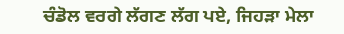ਚੰਡੋਲ ਵਰਗੇ ਲੱਗਣ ਲੱਗ ਪਏ, ਜਿਹੜਾ ਮੇਲਾ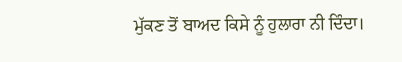ਮੁੱਕਣ ਤੋਂ ਬਾਅਦ ਕਿਸੇ ਨੂੰ ਹੁਲਾਰਾ ਨੀ ਦਿੰਦਾ।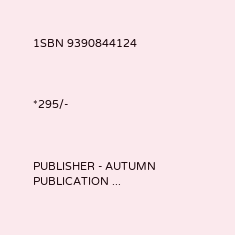1SBN 9390844124



*295/-



PUBLISHER - AUTUMN PUBLICATION ...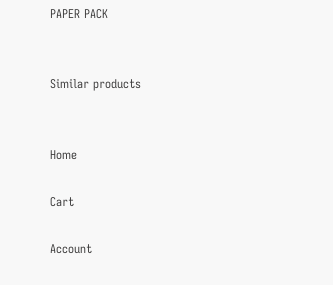PAPER PACK


Similar products


Home

Cart

Account